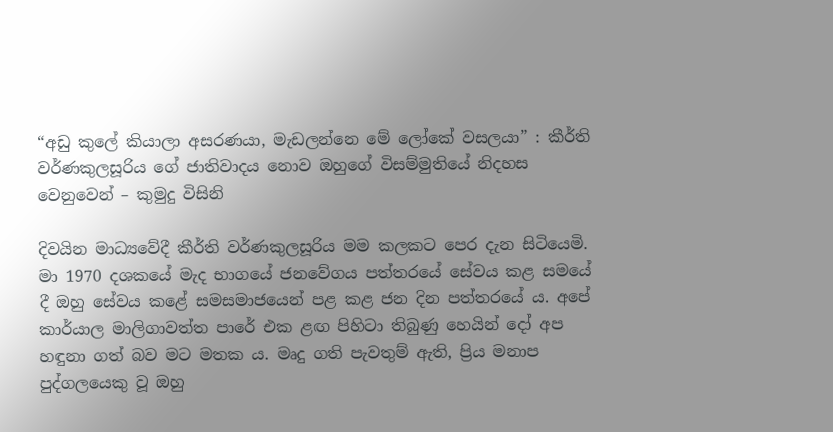“අඩු කුලේ කියාලා අසරණයා, මැඩලන්නෙ මේ ලෝකේ වසලයා” : කීර්ති වර්ණකුලසූරිය ගේ ජාතිවාදය නොව ඔහුගේ විසම්මුතියේ නිදහස වෙනුවෙන් – කුමුදු විසිනි

දිවයින මාධ්‍යවේදී කීර්ති වර්ණකුලසූරිය මම කලකට පෙර දැන සිටියෙමි. මා 1970 දශකයේ මැද භාගයේ ජනවේගය පත්තරයේ සේවය කළ සමයේ දී ඔහු සේවය කළේ සමසමාජයෙන් පළ කළ ජන දින පත්තරයේ ය. අපේ කාර්යාල මාලිගාවත්ත පාරේ එක ළඟ පිහිටා තිබුණු හෙයින් දෝ අප හඳුනා ගත් බව මට මතක ය. මෘදු ගති පැවතුම් ඇති, ප්‍රිය මනාප පුද්ගලයෙකු වූ ඔහු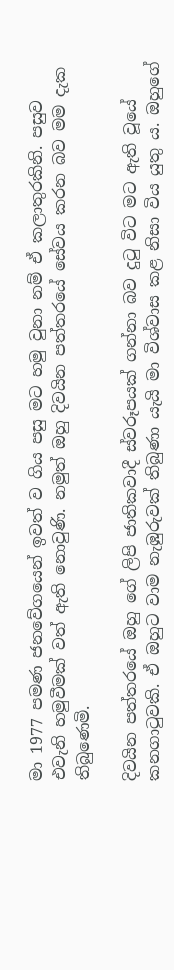මා 1977 පමණ ජනවේගයෙන් ඉවත් ව ගිය පසු මට හමු වුනා නම් ඒ කලාතුරකිනි. පසුව එවැනි හමුවීමක් වත් ඇති නොවුණි. නමුත් ඔහු දිවයින පත්තරයේ සේවය කරන බව මම දැක තිබුණෙමි.

දිවයින පත්තරයේ ඔහු ගේ ලිපි ජාතිකවාදී ස්වරූපයක් ගන්නා බව දුටු විට මට ඇති වූයේ කනගාටුවකි. ඒ ඔහුට වාම නැඹුරුවක් තිබුණා යැයි මා විශ්වාස කළ නිසා විය යුතු ය. ඔහුගේ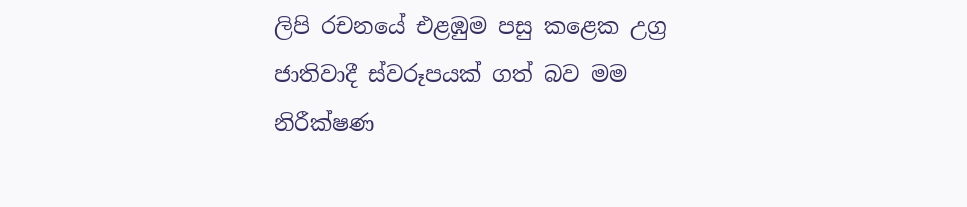ලිපි රචනයේ එළඹුම පසු කළෙක උග්‍ර ජාතිවාදී ස්වරූපයක් ගත් බව මම නිරීක්ෂණ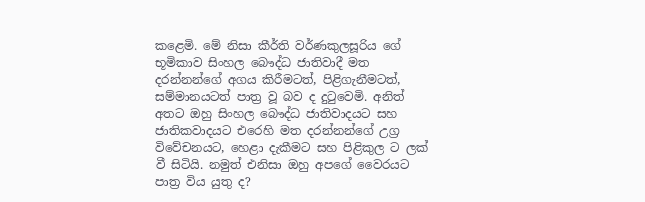කළෙමි. මේ නිසා කීර්ති වර්ණකුලසූරිය ගේ භූමිකාව සිංහල බෞද්ධ ජාතිවාදී මත දරන්නන්ගේ අගය කිරීමටත්, පිළිගැනීමටත්, සම්මානයටත් පාත්‍ර වූ බව ද දුටුවෙමි. අනිත් අතට ඔහු සිංහල බෞද්ධ ජාතිවාදයට සහ ජාතිකවාදයට එරෙහි මත දරන්නන්ගේ උග්‍ර විවේචනයට, හෙළා දැකීමට සහ පිළිකුල ට ලක් වී සිටියි. නමුත් එනිසා ඔහු අපගේ වෛරයට පාත්‍ර විය යුතු ද?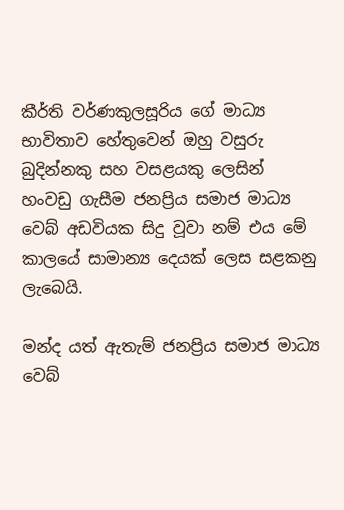කීර්ති වර්ණකුලසූරිය ගේ මාධ්‍ය භාවිතාව හේතුවෙන් ඔහු වසුරු බුදින්නකු සහ වසළයකු ලෙසින් හංවඩු ගැසීම ජනප්‍රිය සමාජ මාධ්‍ය වෙබ් අඩවියක සිදු වූවා නම් එය මේ කාලයේ සාමාන්‍ය දෙයක් ලෙස සළකනු ලැබෙයි.

මන්ද යත් ඇතැම් ජනප්‍රිය සමාජ මාධ්‍ය වෙබ්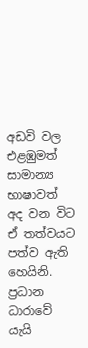අඩවි වල එළඹුමත් සාමාන්‍ය භාෂාවත් අද වන විට ඒ තත්වයට පත්ව ඇති හෙයිනි. ප්‍රධාන ධාරාවේ යැයි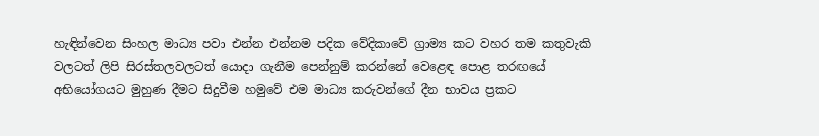හැඳින්වෙන සිංහල මාධ්‍ය පවා එන්න එන්නම පදික වේදිකාවේ ග්‍රාම්‍ය කට වහර තම කතුවැකි වලටත් ලිපි සිරස්තලවලටත් යොදා ගැනීම පෙන්නුම් කරන්නේ වෙළෙඳ පොළ තරඟයේ අභියෝගයට මුහුණ දීමට සිදුවීම හමුවේ එම මාධ්‍ය කරුවන්ගේ දීන භාවය ප්‍රකට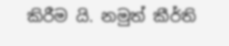කිරීම යි. නමුත් කීර්ති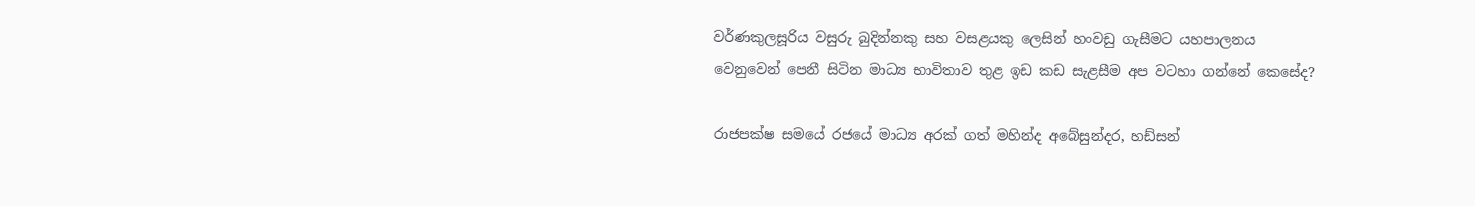වර්ණකුලසූරිය වසුරු බුදින්නකු සහ වසළයකු ලෙසින් හංවඩු ගැසීමට යහපාලනය වෙනුවෙන් පෙනී සිටින මාධ්‍ය භාවිතාව තුළ ඉඩ කඩ සැළසීම අප වටහා ගන්නේ කෙසේද?

රාජපක්ෂ සමයේ රජයේ මාධ්‍ය අරක් ගත් මහින්ද අබේසුන්දර, හඩ්සන්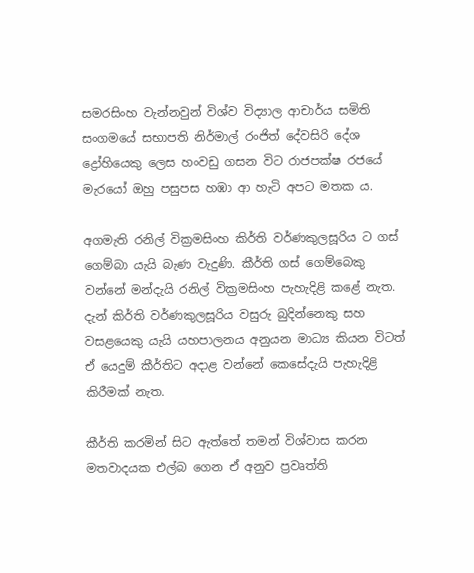සමරසිංහ වැන්නවුන් විශ්ව විද්‍යාල ආචාර්ය සමිති සංගමයේ සභාපති නිර්මාල් රංජිත් දේවසිරි දේශ ද්‍රෝහියෙකු ලෙස හංවඩු ගසන විට රාජපක්ෂ රජයේ මැරයෝ ඔහු පසුපස හඹා ආ හැටි අපට මතක ය.

අගමැති රනිල් වික්‍රමසිංහ කිර්ති වර්ණකුලසූරිය ට ගස් ගෙම්බා යැයි බැණ වැදුණි. කීර්ති ගස් ගෙම්බෙකු වන්නේ මන්දැයි රනිල් වික්‍රමසිංහ පැහැදිළි කළේ නැත. දැන් කිර්ති වර්ණකුලසූරිය වසුරු බුදින්නෙකු සහ වසළයෙකු යැයි යහපාලනය අනුයන මාධ්‍ය කියන විටත් ඒ යෙදුම් කීර්තිට අදාළ වන්නේ කෙසේදැයි පැහැදිළි කිරීමක් නැත.

කීර්ති කරමින් සිට ඇත්තේ තමන් විශ්වාස කරන මතවාදයක එල්බ ගෙන ඒ අනුව ප්‍රවෘත්ති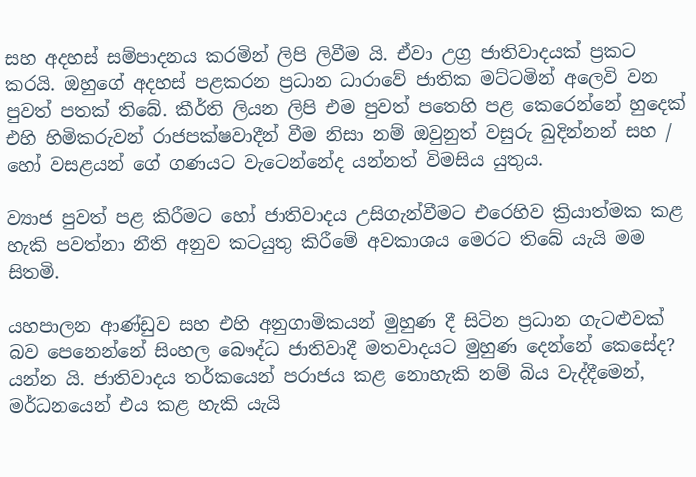සහ අදහස් සම්පාදනය කරමින් ලිපි ලිවීම යි. ඒවා උග්‍ර ජාතිවාදයක් ප්‍රකට කරයි. ඔහුගේ අදහස් පළකරන ප්‍රධාන ධාරාවේ ජාතික මට්ටමින් අලෙවි වන පුවත් පතක් තිබේ. කීර්ති ලියන ලිපි එම පුවත් පතෙහි පළ කෙරෙන්නේ හුදෙක් එහි හිමිකරුවන් රාජපක්ෂවාදීන් වීම නිසා නම් ඔවුනුත් වසුරු බුදින්නන් සහ / හෝ වසළයන් ගේ ගණයට වැටෙන්නේද යන්නත් විමසිය යුතුය.

ව්‍යාජ පුවත් පළ කිරීමට හෝ ජාතිවාදය උසිගැන්වීමට එරෙහිව ක්‍රියාත්මක කළ හැකි පවත්නා නීති අනුව කටයුතු කිරීමේ අවකාශය මෙරට තිබේ යැයි මම සිතමි.

යහපාලන ආණ්ඩුව සහ එහි අනුගාමිකයන් මුහුණ දී සිටින ප්‍රධාන ගැටළුවක් බව පෙනෙන්නේ සිංහල බෞද්ධ ජාතිවාදී මතවාදයට මුහුණ දෙන්නේ කෙසේද? යන්න යි. ජාතිවාදය තර්කයෙන් පරාජය කළ නොහැකි නම් බිය වැද්දීමෙන්, මර්ධනයෙන් එය කළ හැකි යැයි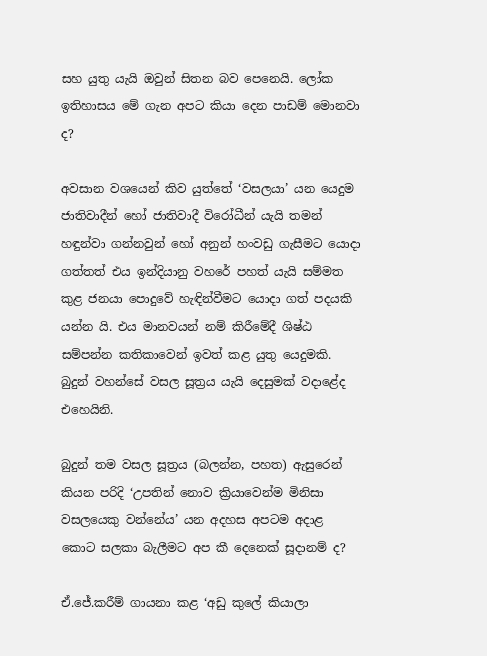සහ යුතු යැයි ඔවුන් සිතන බව පෙනෙයි. ලෝක ඉතිහාසය මේ ගැන අපට කියා දෙන පාඩම් මොනවා ද?

අවසාන වශයෙන් කිව යුත්තේ ‘වසලයා’ යන යෙදුම ජාතිවාදීන් හෝ ජාතිවාදී විරෝධීන් යැයි තමන් හඳුන්වා ගන්නවුන් හෝ අනුන් හංවඩු ගැසීමට යොදා ගත්තත් එය ඉන්දියානු වහරේ පහත් යැයි සම්මත කුළ ජනයා පොදුවේ හැඳින්වීමට යොදා ගත් පදයකි යන්න යි. එය මානවයන් නම් කිරීමේදී ශිෂ්ඨ සම්පන්න කතිකාවෙන් ඉවත් කළ යුතු යෙදුමකි. බුදුන් වහන්සේ වසල සූත්‍රය යැයි දෙසුමක් වදාළේද එහෙයිනි.

බුදුන් තම වසල සූත්‍රය (බලන්න, පහත) ඇසුරෙන් කියන පරිදි ‘උපතින් නොව ක්‍රියාවෙන්ම මිනිසා වසලයෙකු වන්නේය’ යන අදහස අපටම අදාළ කොට සලකා බැලීමට අප කී දෙනෙක් සූදානම් ද?

ඒ.ජේ.කරීම් ගායනා කළ ‘අඩු කුලේ කියාලා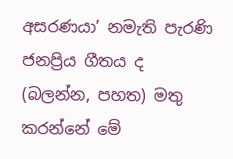අසරණයා’ නමැති පැරණි ජනප්‍රිය ගීතය ද (බලන්න, පහත) මතු කරන්නේ මේ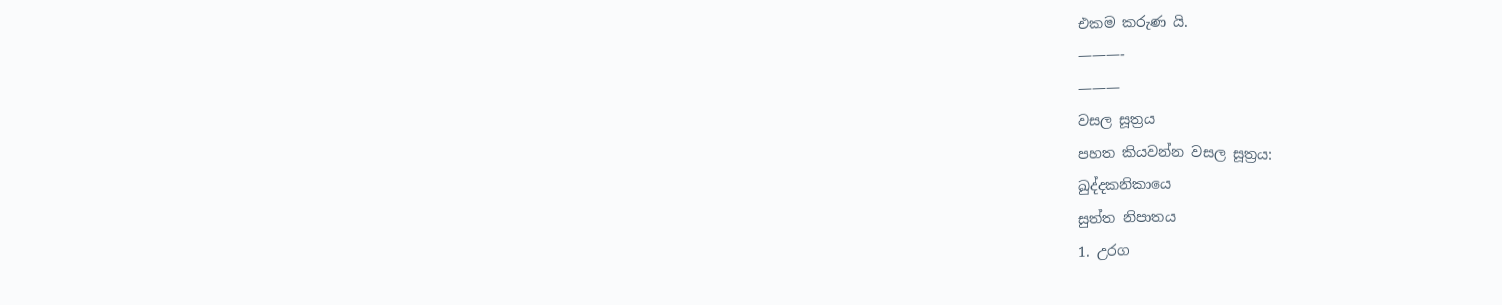එකම කරුණ යි.
———-
———
වසල සූත්‍රය
පහත කියවන්න වසල සූත්‍රය:
ඛුද්දකනිකායෙ
සුත්ත නිපාතය
1. උරග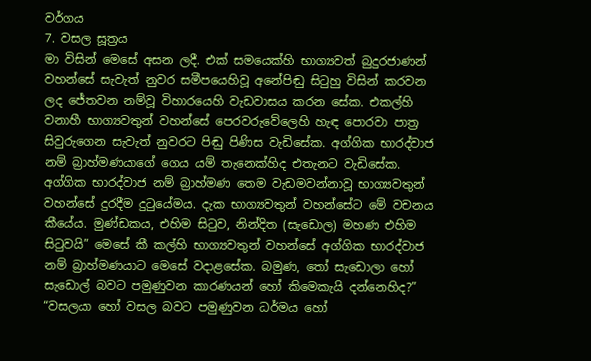වර්ගය
7. වසල සූත්‍රය
මා විසින් මෙසේ අසන ලදී. එක් සමයෙක්හි භාග්‍යවත් බුදුරජාණන් වහන්සේ සැවැත් නුවර සමීපයෙහිවූ අනේපිඬු සිටුහු විසින් කරවන ලද ජේතවන නම්වූ විහාරයෙහි වැඩවාසය කරන සේක. එකල්හි වනාහී භාග්‍යවතුන් වහන්සේ පෙරවරුවේලෙහි හැඳ පොරවා පාත්‍ර සිවුරුගෙන සැවැත් නුවරට පිඬු පිණිස වැඩිසේක. අග්ගික භාරද්වාජ නම් බ්‍රාහ්මණයාගේ ගෙය යම් තැනෙක්හිද එතැනට වැඩිසේක.
අග්ගික භාරද්වාජ නම් බ්‍රාහ්මණ තෙම වැඩමවන්නාවූ භාග්‍යවතුන් වහන්සේ දුරදීම දුටුයේමය. දැක භාග්‍යවතුන් වහන්සේට මේ වචනය කීයේය. මුණ්ඩකය, එහිම සිටුව, නින්දිත (සැඩොල) මහණ එහිම සිටුවයි” මෙසේ කී කල්හි භාග්‍යවතුන් වහන්සේ අග්ගික භාරද්වාජ නම් බ්‍රාහ්මණයාට මෙසේ වදාළසේක. බමුණ, තෝ සැඩොලා හෝ සැඩොල් බවට පමුණුවන කාරණයන් හෝ කිමෙකැයි දන්නෙහිද?”
“වසලයා හෝ වසල බවට පමුණුවන ධර්මය හෝ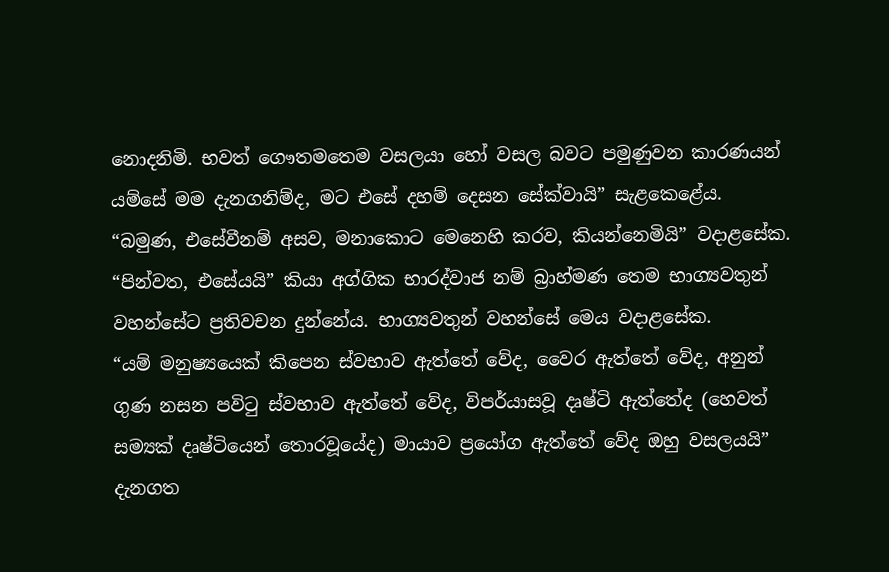නොදනිමි. භවත් ගෞතමතෙම වසලයා හෝ වසල බවට පමුණුවන කාරණයන් යම්සේ මම දැනගනිම්ද, මට එසේ දහම් දෙසන සේක්වායි” සැළකෙළේය.
“බමුණ, එසේවීනම් අසව, මනාකොට මෙනෙහි කරව, කියන්නෙමියි” වදාළසේක. “පින්වත, එසේයයි” කියා අග්ගික භාරද්වාජ නම් බ්‍රාහ්මණ තෙම භාග්‍යවතුන් වහන්සේට ප්‍රතිවචන දුන්නේය. භාග්‍යවතුන් වහන්සේ මෙය වදාළසේක.
“යම් මනුෂ්‍යයෙක් කිපෙන ස්වභාව ඇත්තේ වේද, වෛර ඇත්තේ වේද, අනුන් ගුණ නසන පවිටු ස්වභාව ඇත්තේ වේද, විපර්යාසවූ දෘෂ්ටි ඇත්තේද (හෙවත් සම්‍යක් දෘෂ්ටියෙන් තොරවූයේද) මායාව ප්‍රයෝග ඇත්තේ වේද ඔහු වසලයයි” දැනගත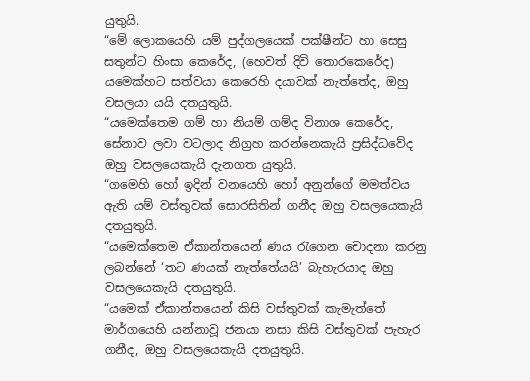යුතුයි.
“මේ ලොකයෙහි යම් පුද්ගලයෙක් පක්ෂීන්ට හා සෙසු සතුන්ට හිංසා කෙරේද, (හෙවත් දිවි තොරකෙරේද) යමෙක්හට සත්වයා කෙරෙහි දයාවක් නැත්තේද, ඔහු වසලයා යයි දතයුතුයි.
“යමෙක්තෙම ගම් හා නියම් ගම්ද විනාශ කෙරේද, සේනාව ලවා වටලාද නිග්‍රහ කරන්නෙකැයි ප්‍රසිද්ධවේද ඔහු වසලයෙකැයි දැනගත යුතුයි.
“ගමෙහි හෝ ඉදින් වනයෙහි හෝ අනුන්ගේ මමත්වය ඇති යම් වස්තුවක් සොරසිතින් ගනීද ඔහු වසලයෙකැයි දතයුතුයි.
“යමෙක්තෙම ඒකාන්තයෙන් ණය රැගෙන චොදනා කරනු ලබන්නේ ‘තට ණයක් නැත්තේයයි’ බැහැරයාද ඔහු වසලයෙකැයි දතයුතුයි.
“යමෙක් ඒකාන්තයෙන් කිසි වස්තුවක් කැමැත්තේ මාර්ගයෙහි යන්නාවූ ජනයා නසා කිසි වස්තුවක් පැහැර ගනීද, ඔහු වසලයෙකැයි දතයුතුයි.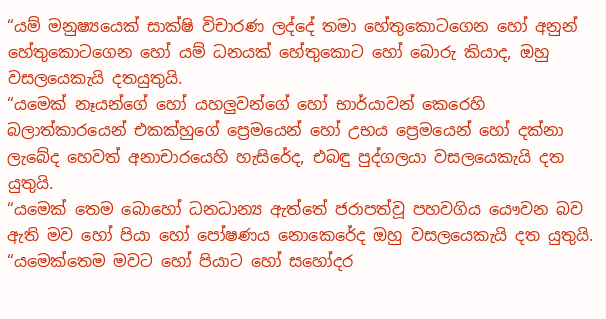“යම් මනුෂ්‍යයෙක් සාක්ෂි විචාරණ ලද්දේ තමා හේතුකොටගෙන හෝ අනුන් හේතුකොටගෙන හෝ යම් ධනයක් හේතුකොට හෝ බොරු කියාද, ඔහු වසලයෙකැයි දතයුතුයි.
“යමෙක් නෑයන්ගේ හෝ යහලුවන්ගේ හෝ භාර්යාවන් කෙරෙහි බලාත්කාරයෙන් එකක්හුගේ ප්‍රෙමයෙන් හෝ උභය ප්‍රෙමයෙන් හෝ දක්නා ලැබේද හෙවත් අනාචාරයෙහි හැසිරේද, එබඳු පුද්ගලයා වසලයෙකැයි දත යුතුයි.
“යමෙක් තෙම බොහෝ ධනධාන්‍ය ඇත්තේ ජරාපත්වූ පහවගිය යෞවන බව ඇති මව හෝ පියා හෝ පෝෂණය නොකෙරේද ඔහු වසලයෙකැයි දත යුතුයි.
“යමෙක්තෙම මවට හෝ පියාට හෝ සහෝදර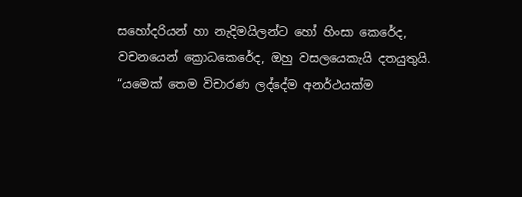සහෝදරියන් හා නැදිමයිලන්ට හෝ හිංසා කෙරේද, වචනයෙන් ක්‍රොධකෙරේද, ඔහු වසලයෙකැයි දතයුතුයි.
“යමෙක් තෙම විචාරණ ලද්දේම අනර්ථයක්ම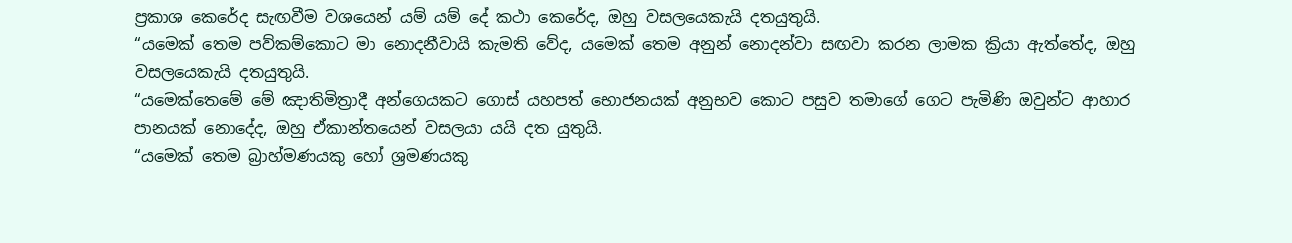ප්‍රකාශ කෙරේද සැඟවීම වශයෙන් යම් යම් දේ කථා කෙරේද, ඔහු වසලයෙකැයි දතයුතුයි.
“යමෙක් තෙම පව්කම්කොට මා නොදනීවායි කැමති වේද, යමෙක් තෙම අනුන් නොදන්වා සඟවා කරන ලාමක ක්‍රියා ඇත්තේද, ඔහු වසලයෙකැයි දතයුතුයි.
“යමෙක්තෙමේ මේ ඤාතිමිත්‍රාදී අන්ගෙයකට ගොස් යහපත් භොජනයක් අනුභව කොට පසුව තමාගේ ගෙට පැමිණි ඔවුන්ට ආහාර පානයක් නොදේද, ඔහු ඒකාන්තයෙන් වසලයා යයි දත යුතුයි.
“යමෙක් තෙම බ්‍රාහ්මණයකු හෝ ශ්‍රමණයකු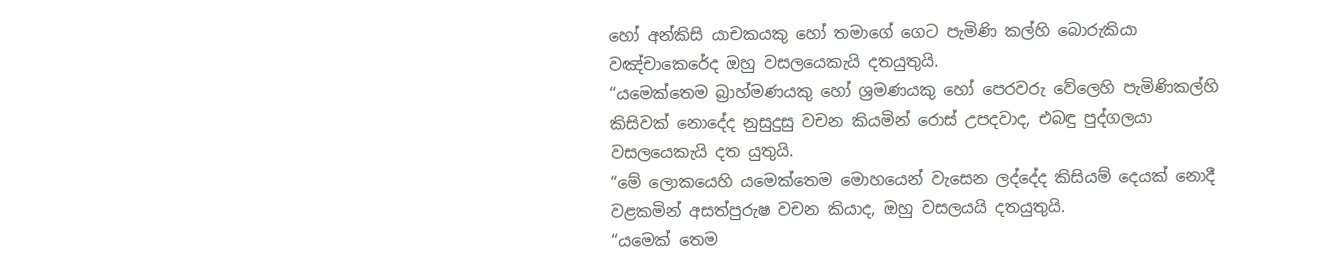හෝ අන්කිසි යාචකයකු හෝ තමාගේ ගෙට පැමිණි කල්හි බොරුකියා වඤ්චාකෙරේද ඔහු වසලයෙකැයි දතයුතුයි.
“යමෙක්තෙම බ්‍රාහ්මණයකු හෝ ශ්‍රමණයකු හෝ පෙරවරු වේලෙහි පැමිණිකල්හි කිසිවක් නොදේද නුසුදුසු වචන කියමින් රොස් උපදවාද, එබඳු පුද්ගලයා වසලයෙකැයි දත යුතුයි.
“මේ ලොකයෙහි යමෙක්තෙම මොහයෙන් වැසෙන ලද්දේද කිසියම් දෙයක් නොදී වළකමින් අසත්පුරුෂ වචන කියාද, ඔහු වසලයයි දතයුතුයි.
“යමෙක් තෙම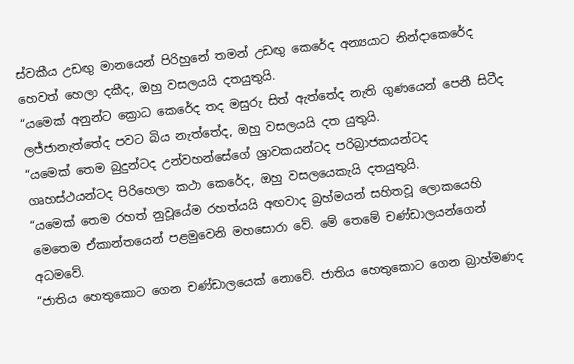ස්වකීය උඩඟු මානයෙන් පිරිහුනේ තමන් උඩඟු කෙරේද අන්‍යයාට නින්දාකෙරේද හෙවත් හෙලා දකීද, ඔහු වසලයයි දතයුතුයි.
“යමෙක් අනුන්ට ක්‍රොධ කෙරේද තද මසුරු සිත් ඇත්තේද නැති ගුණයෙන් පෙනී සිටීද ලජ්ජානැත්තේද පවට බිය නැත්තේද, ඔහු වසලයයි දත යුතුයි.
“යමෙක් තෙම බුදුන්ටද උන්වහන්සේගේ ශ්‍රාවකයන්ටද පරිබ්‍රාජකයන්ටද ගෘහස්ථයන්ටද පිරිහෙලා කථා කෙරේද, ඔහු වසලයෙකැයි දතයුතුයි.
“යමෙක් තෙම රහත් නුවූයේම රහත්යයි අඟවාද බ්‍රහ්මයන් සහිතවූ ලොකයෙහි මෙතෙම ඒකාන්තයෙන් පළමුවෙනි මහසොරා වේ. මේ තෙමේ චණ්ඩාලයන්ගෙන් අධමවේ.
“ජාතිය හෙතුකොට ගෙන චණ්ඩාලයෙක් නොවේ. ජාතිය හෙතුකොට ගෙන බ්‍රාහ්මණද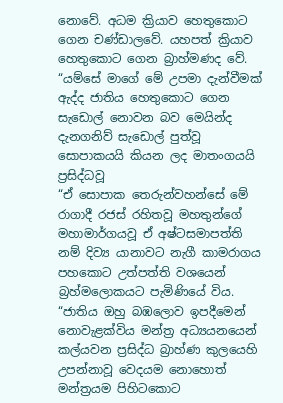නොවේ. අධම ක්‍රියාව හෙතුකොට ගෙන චණ්ඩාලවේ. යහපත් ක්‍රියාව හෙතුකොට ගෙන බ්‍රාහ්මණද වේ.
“යම්සේ මාගේ මේ උපමා දැන්වීමක් ඇද්ද ජාතිය හෙතුකොට ගෙන සැඩොල් නොවන බව මෙයින්ද දැනගනිව් සැඩොල් පුත්වූ සොපාකයයි කියන ලද මාතංගයයි ප්‍රසිද්ධවූ
“ඒ සොපාක තෙරුන්වහන්සේ මේ රාගාදී රජස් රහිතවූ මහතුන්ගේ මහාමාර්ගයවූ ඒ අෂ්ටසමාපත්ති නම් දිව්‍ය යානාවට නැගී කාමරාගය පහකොට උත්පත්ති වශයෙන් බ්‍රහ්මලොකයට පැමිණියේ විය.
“ජාතිය ඔහු බඹලොව ඉපදීමෙන් නොවැළක්විය මන්ත්‍ර අධ්‍යයනයෙන් කල්යවන ප්‍රසිද්ධ බ්‍රාහ්ණ කුලයෙහි උපන්නාවූ වෙදයම නොහොත් මන්ත්‍රයම පිහිටකොට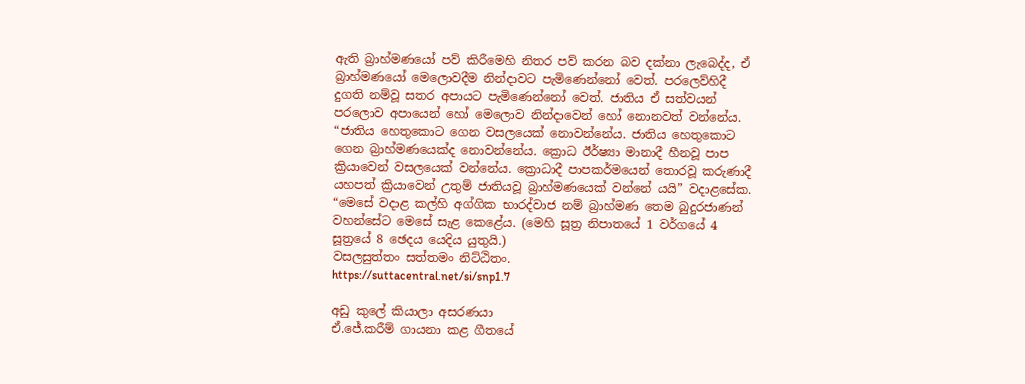ඇති බ්‍රාහ්මණයෝ පව් කිරීමෙහි නිතර පව් කරන බව දක්නා ලැබෙද්ද, ඒ බ්‍රාහ්මණයෝ මෙලොවදීම නින්දාවට පැමිණෙන්නෝ වෙත්. පරලෙව්හිදී දුගති නම්වූ සතර අපායට පැමිණෙන්නෝ වෙත්. ජාතිය ඒ සත්වයන් පරලොව අපායෙන් හෝ මෙලොව නින්දාවෙන් හෝ නොනවත් වන්නේය.
“ජාතිය හෙතුකොට ගෙන වසලයෙක් නොවන්නේය. ජාතිය හෙතුකොට ගෙන බ්‍රාහ්මණයෙක්ද නොවන්නේය. ක්‍රොධ ඊර්ෂ්‍යා මානාදී හීනවූ පාප ක්‍රියාවෙන් වසලයෙක් වන්නේය. ක්‍රොධාදී පාපකර්මයෙන් තොරවූ කරුණාදී යහපත් ක්‍රියාවෙන් උතුම් ජාතියවූ බ්‍රාහ්මණයෙක් වන්නේ යයි” වදාළසේක.
“මෙසේ වදාළ කල්හි අග්ගික භාරද්වාජ නම් බ්‍රාහ්මණ තෙම බුදුරජාණන් වහන්සේට මෙසේ සැළ කෙළේය. (මෙහි සූත්‍ර නිපාතයේ 1 වර්ගයේ 4 සූත්‍රයේ 8 ඡෙදය යෙදිය යුතුයි.)
වසලසුත්තං සත්තමං නිට්ඨිතං.
https://suttacentral.net/si/snp1.7

අඩු කුලේ කියාලා අසරණයා
ඒ.ජේ.කරීම් ගායනා කළ ගීතයේ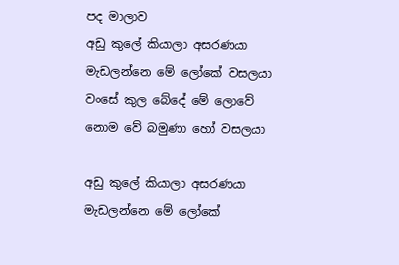පද මාලාව
අඩු කුලේ කියාලා අසරණයා
මැඩලන්නෙ මේ ලෝකේ වසලයා
වංසේ කුල බේදේ මේ ලොවේ
නොම වේ බමුණා හෝ වසලයා

අඩු කුලේ කියාලා අසරණයා
මැඩලන්නෙ මේ ලෝකේ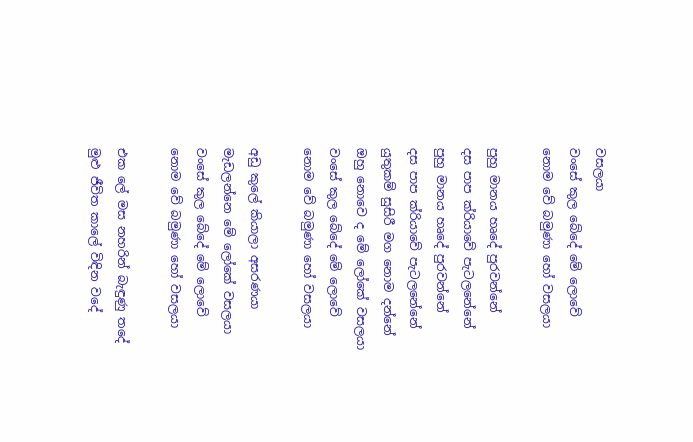වසලයා
වංසේ කුල බේදේ මේ ලොවේ
නොම වේ බමුණා හෝ වසලයා

පුහු මානය හෘදේ පුරවන්නේ
දස පාප ක්රියාවේ පැටලනේනේ
පුහු මානය හෘදේ පුරවන්නේ
දස පාප ක්රියාවේ පැටලනේනේ
යුතුකම් සුසිරී මග නොම දන්නේ
ඔහු නොවෙ ද මේ ලෝකේ වසලයා
වංසේ කුල බේදේ මේ ලොවේ
නොම වේ බමුණා හෝ වසලයා

අඩු කුලේ කියාලා අසරණයා
මැඩලන්නෙ මේ ලෝකේ වසලයා
වංසේ කුල බේදේ මේ ලොවේ
නොම වේ බමුණා හෝ වසලයා

එක ලේ මස නහරින් බැඳුණු තදේ
මුළු ජීවිත කාලේ විඳින වදේ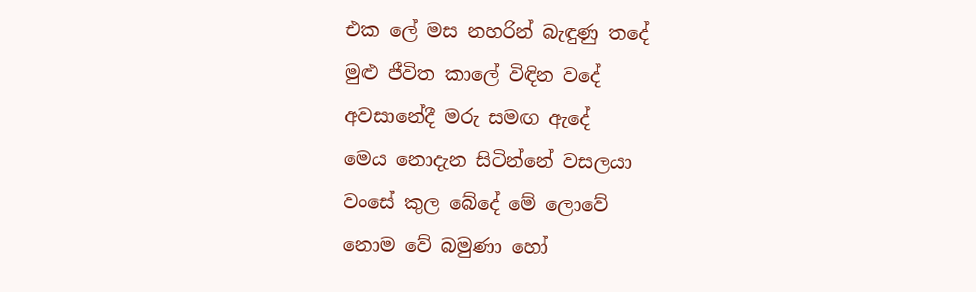එක ලේ මස නහරින් බැඳුණු තදේ
මුළු ජීවිත කාලේ විඳින වදේ
අවසානේදී මරු සමඟ ඇදේ
මෙය නොදැන සිටින්නේ වසලයා
වංසේ කුල බේදේ මේ ලොවේ
නොම වේ බමුණා හෝ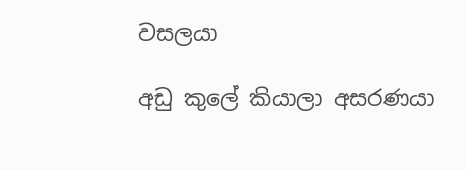වසලයා

අඩු කුලේ කියාලා අසරණයා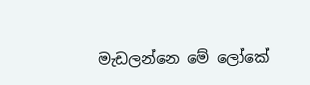මැඩලන්නෙ මේ ලෝකේ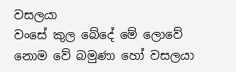වසලයා
වංසේ කුල බේදේ මේ ලොවේ
නොම වේ බමුණා හෝ වසලයා